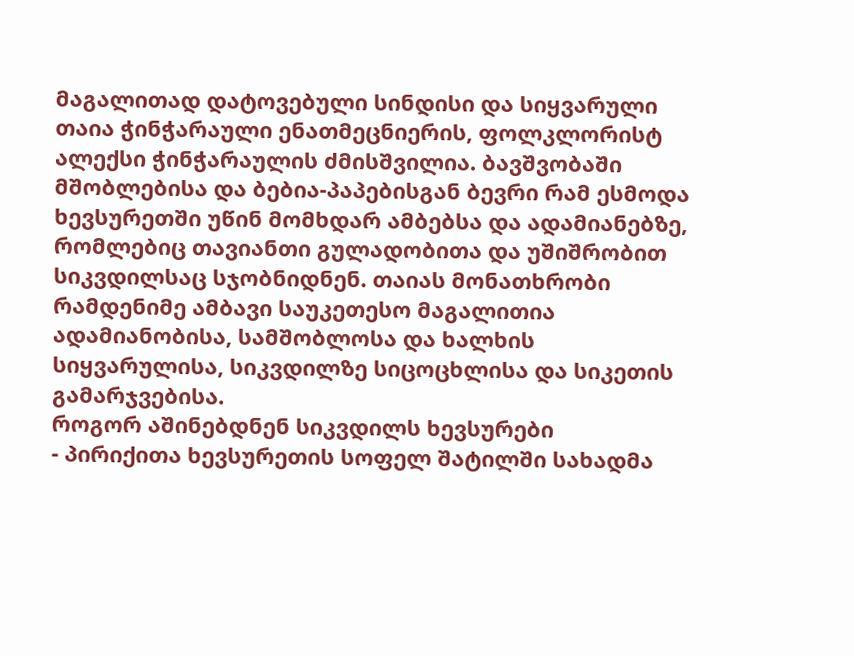მაგალითად დატოვებული სინდისი და სიყვარული
თაია ჭინჭარაული ენათმეცნიერის, ფოლკლორისტ ალექსი ჭინჭარაულის ძმისშვილია. ბავშვობაში მშობლებისა და ბებია-პაპებისგან ბევრი რამ ესმოდა ხევსურეთში უწინ მომხდარ ამბებსა და ადამიანებზე, რომლებიც თავიანთი გულადობითა და უშიშრობით სიკვდილსაც სჯობნიდნენ. თაიას მონათხრობი რამდენიმე ამბავი საუკეთესო მაგალითია ადამიანობისა, სამშობლოსა და ხალხის სიყვარულისა, სიკვდილზე სიცოცხლისა და სიკეთის გამარჯვებისა.
როგორ აშინებდნენ სიკვდილს ხევსურები
- პირიქითა ხევსურეთის სოფელ შატილში სახადმა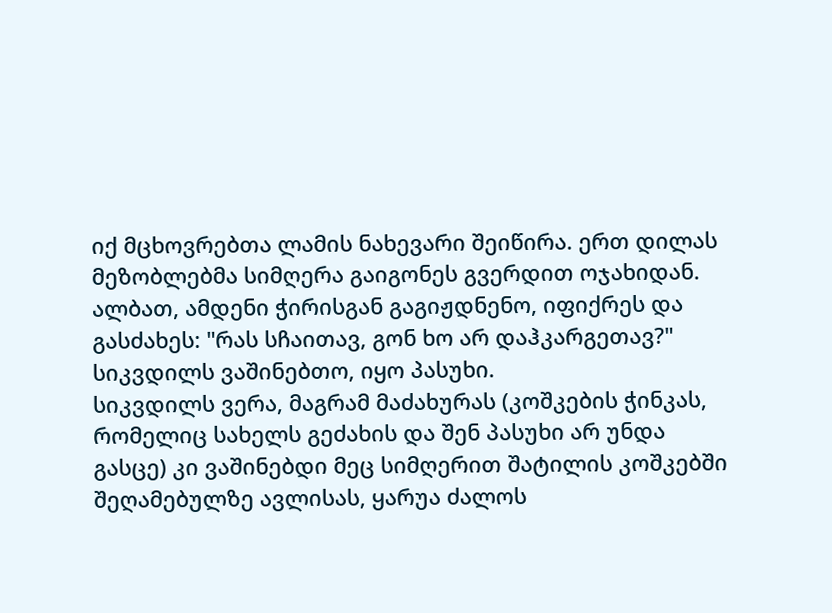იქ მცხოვრებთა ლამის ნახევარი შეიწირა. ერთ დილას მეზობლებმა სიმღერა გაიგონეს გვერდით ოჯახიდან. ალბათ, ამდენი ჭირისგან გაგიჟდნენო, იფიქრეს და გასძახეს: "რას სჩაითავ, გონ ხო არ დაჰკარგეთავ?" სიკვდილს ვაშინებთო, იყო პასუხი.
სიკვდილს ვერა, მაგრამ მაძახურას (კოშკების ჭინკას, რომელიც სახელს გეძახის და შენ პასუხი არ უნდა გასცე) კი ვაშინებდი მეც სიმღერით შატილის კოშკებში შეღამებულზე ავლისას, ყარუა ძალოს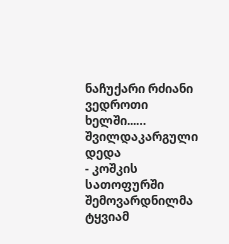ნაჩუქარი რძიანი ვედროთი ხელში...…
შვილდაკარგული დედა
- კოშკის სათოფურში შემოვარდნილმა ტყვიამ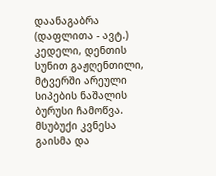დაანაგაბრა (დაფლითა - ავტ.) კედელი, დენთის სუნით გაჟღენთილი, მტვერში არეული სიპების ნაშალის ბურუსი ჩამოწვა. მსუბუქი კვნესა გაისმა და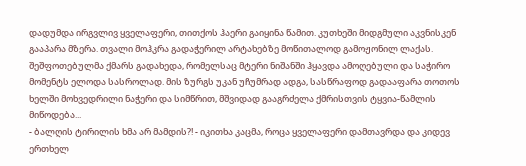დადუმდა ირგვლივ ყველაფერი, თითქოს ჰაერი გაიყინა წამით. კუთხეში მიდგმული აკვნისკენ გააპარა მზერა. თვალი მოჰკრა გადაჭერილ არტახებზე მოწითალოდ გამოჟონილ ლაქას. შეშფოთებულმა ქმარს გადახედა, რომელსაც მტერი ნიშანში ჰყავდა ამოღებული და საჭირო მომენტს ელოდა სასროლად. მის ზურგს უკან უჩუმრად ადგა, სასწრაფოდ გადააფარა თოთოს ხელში მოხვედრილი ნაჭერი და სიმწრით, მშვიდად გააგრძელა ქმრისთვის ტყვია-წამლის მიწოდება...
- ბალღის ტირილის ხმა არ მამდის?! - იკითხა კაცმა, როცა ყველაფერი დამთავრდა და კიდევ ერთხელ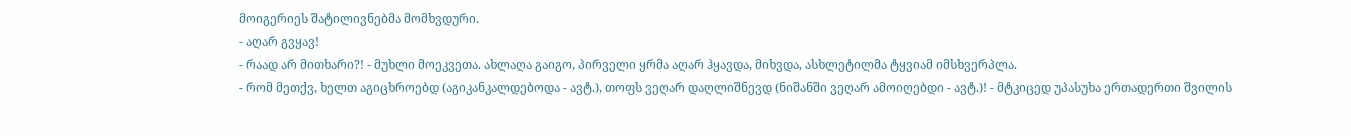მოიგერიეს შატილივნებმა მომხვდური.
- აღარ გვყავ!
- რაად არ მითხარი?! - მუხლი მოეკვეთა. ახლაღა გაიგო, პირველი ყრმა აღარ ჰყავდა, მიხვდა, ასხლეტილმა ტყვიამ იმსხვერპლა.
- რომ მეთქვ, ხელთ აგიცხროებდ (აგიკანკალდებოდა - ავტ.), თოფს ვეღარ დაღლიშნევდ (ნიშანში ვეღარ ამოიღებდი - ავტ.)! - მტკიცედ უპასუხა ერთადერთი შვილის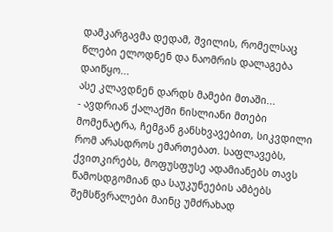დამკარგავმა დედამ, შვილის, რომელსაც წლები ელოდნენ და ნაომრის დალაგება დაიწყო...
ასე კლავდნენ დარდს მამები მთაში...
- ავდრიან ქალაქში ნისლიანი მთები მომენატრა, ჩემგან განსხვავებით, სიკვდილი რომ არასდროს ემართებათ. საფლავებს, ქვითკირებს, მოფუსფუსე ადამიანებს თავს წამოსდგომიან და საუკუნეების ამბებს შემსწვრალები მაინც უმძრახად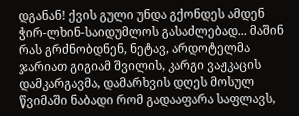დგანან! ქვის გული უნდა გქონდეს ამდენ ჭირ-ლხინ-საიდუმლოს გასაძლებად... მაშინ რას გრძნობდნენ, ნეტავ, არდოტელმა ჯარიათ გიგიამ შვილის, კარგი ვაჟკაცის დამკარგავმა, დამარხვის დღეს მოსულ წვიმაში ნაბადი რომ გადააფარა საფლავს,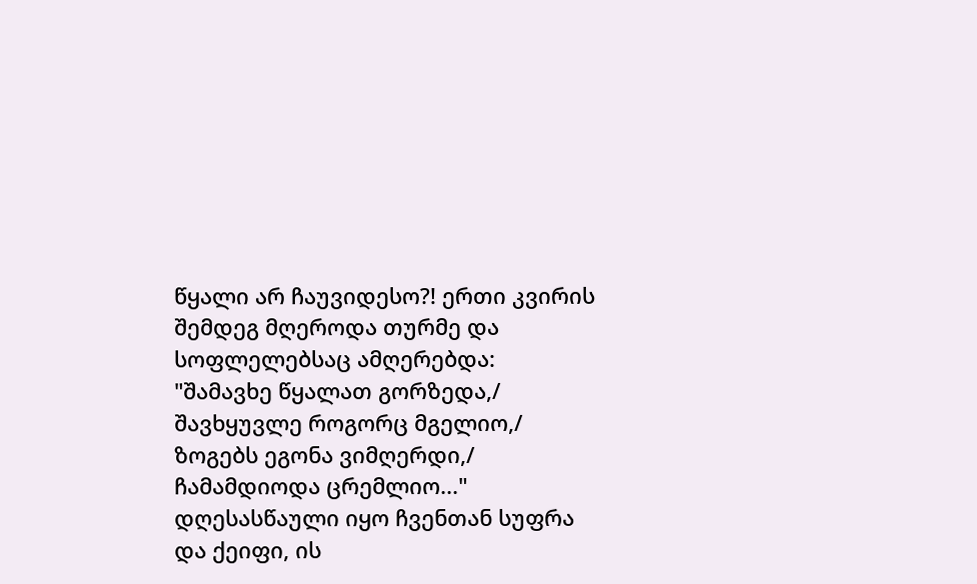წყალი არ ჩაუვიდესო?! ერთი კვირის შემდეგ მღეროდა თურმე და სოფლელებსაც ამღერებდა: "შამავხე წყალათ გორზედა,/ შავხყუვლე როგორც მგელიო,/ ზოგებს ეგონა ვიმღერდი,/ ჩამამდიოდა ცრემლიო..."
დღესასწაული იყო ჩვენთან სუფრა და ქეიფი, ის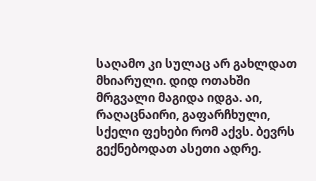საღამო კი სულაც არ გახლდათ მხიარული. დიდ ოთახში მრგვალი მაგიდა იდგა. აი, რაღაცნაირი, გაფარჩხული, სქელი ფეხები რომ აქვს. ბევრს გექნებოდათ ასეთი ადრე.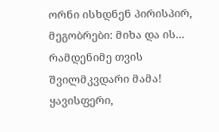ორნი ისხდნენ პირისპირ, მეგობრები: მიხა და ის... რამდენიმე თვის შვილმკვდარი მამა! ყავისფერი,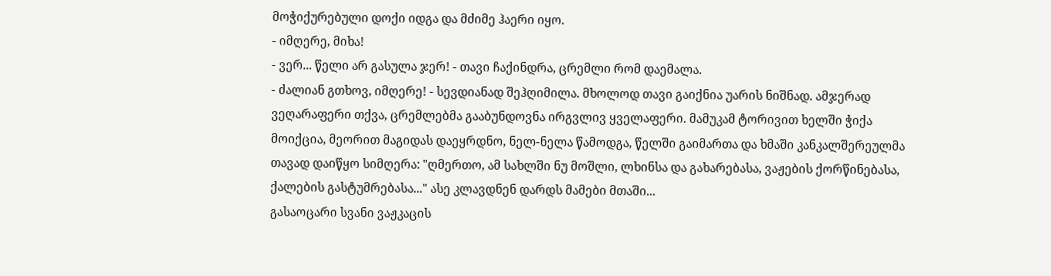მოჭიქურებული დოქი იდგა და მძიმე ჰაერი იყო.
- იმღერე, მიხა!
- ვერ... წელი არ გასულა ჯერ! - თავი ჩაქინდრა, ცრემლი რომ დაემალა.
- ძალიან გთხოვ, იმღერე! - სევდიანად შეჰღიმილა. მხოლოდ თავი გაიქნია უარის ნიშნად. ამჯერად ვეღარაფერი თქვა, ცრემლებმა გააბუნდოვნა ირგვლივ ყველაფერი. მამუკამ ტორივით ხელში ჭიქა მოიქცია, მეორით მაგიდას დაეყრდნო, ნელ-ნელა წამოდგა, წელში გაიმართა და ხმაში კანკალშერეულმა თავად დაიწყო სიმღერა: "ღმერთო, ამ სახლში ნუ მოშლი, ლხინსა და გახარებასა, ვაჟების ქორწინებასა, ქალების გასტუმრებასა..." ასე კლავდნენ დარდს მამები მთაში...
გასაოცარი სვანი ვაჟკაცის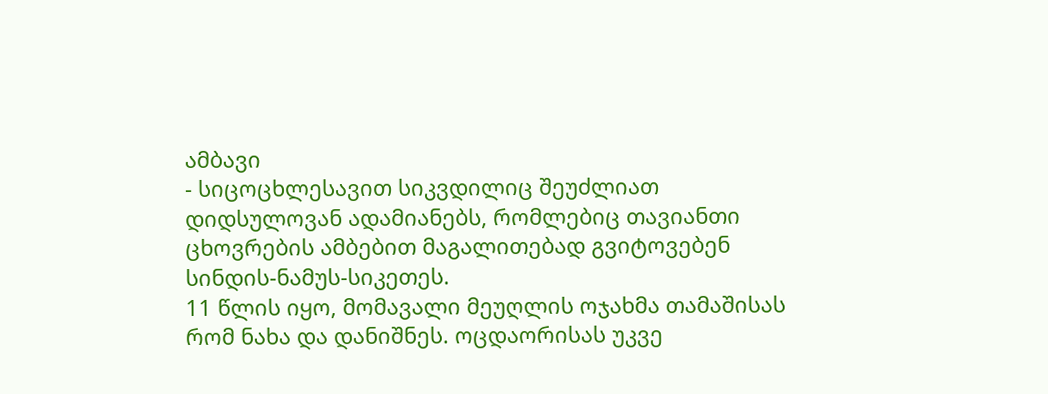ამბავი
- სიცოცხლესავით სიკვდილიც შეუძლიათ დიდსულოვან ადამიანებს, რომლებიც თავიანთი ცხოვრების ამბებით მაგალითებად გვიტოვებენ სინდის-ნამუს-სიკეთეს.
11 წლის იყო, მომავალი მეუღლის ოჯახმა თამაშისას რომ ნახა და დანიშნეს. ოცდაორისას უკვე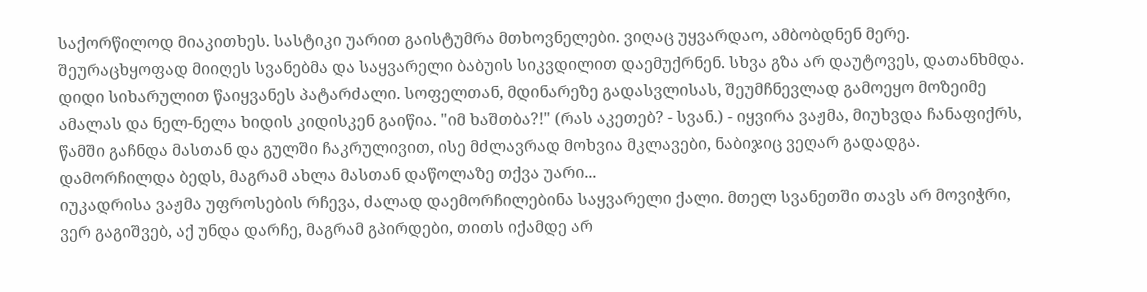საქორწილოდ მიაკითხეს. სასტიკი უარით გაისტუმრა მთხოვნელები. ვიღაც უყვარდაო, ამბობდნენ მერე. შეურაცხყოფად მიიღეს სვანებმა და საყვარელი ბაბუის სიკვდილით დაემუქრნენ. სხვა გზა არ დაუტოვეს, დათანხმდა. დიდი სიხარულით წაიყვანეს პატარძალი. სოფელთან, მდინარეზე გადასვლისას, შეუმჩნევლად გამოეყო მოზეიმე ამალას და ნელ-ნელა ხიდის კიდისკენ გაიწია. "იმ ხაშთბა?!" (რას აკეთებ? - სვან.) - იყვირა ვაჟმა, მიუხვდა ჩანაფიქრს, წამში გაჩნდა მასთან და გულში ჩაკრულივით, ისე მძლავრად მოხვია მკლავები, ნაბიჯიც ვეღარ გადადგა. დამორჩილდა ბედს, მაგრამ ახლა მასთან დაწოლაზე თქვა უარი...
იუკადრისა ვაჟმა უფროსების რჩევა, ძალად დაემორჩილებინა საყვარელი ქალი. მთელ სვანეთში თავს არ მოვიჭრი, ვერ გაგიშვებ, აქ უნდა დარჩე, მაგრამ გპირდები, თითს იქამდე არ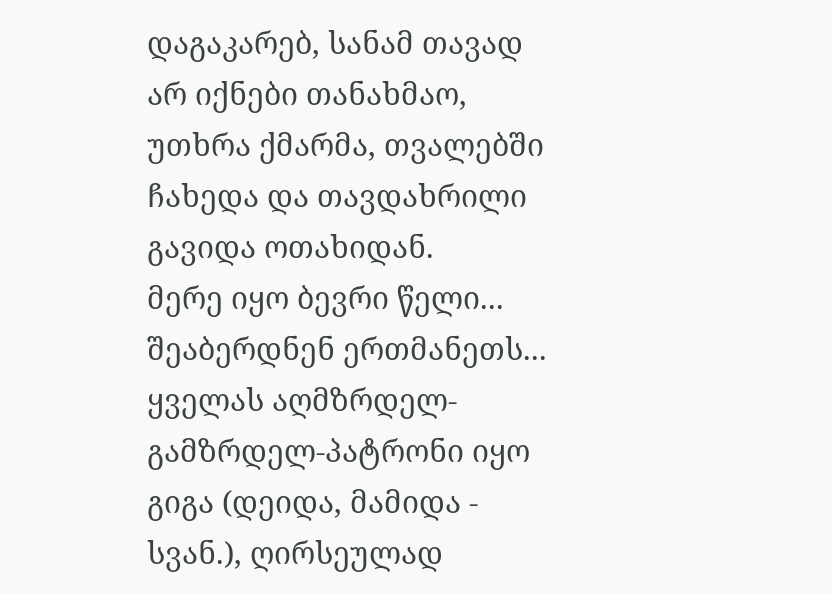დაგაკარებ, სანამ თავად არ იქნები თანახმაო, უთხრა ქმარმა, თვალებში ჩახედა და თავდახრილი გავიდა ოთახიდან.
მერე იყო ბევრი წელი... შეაბერდნენ ერთმანეთს... ყველას აღმზრდელ-გამზრდელ-პატრონი იყო გიგა (დეიდა, მამიდა - სვან.), ღირსეულად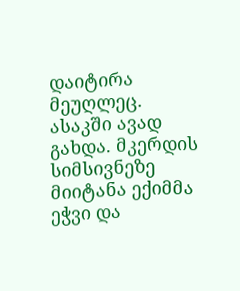დაიტირა მეუღლეც. ასაკში ავად გახდა. მკერდის სიმსივნეზე მიიტანა ექიმმა ეჭვი და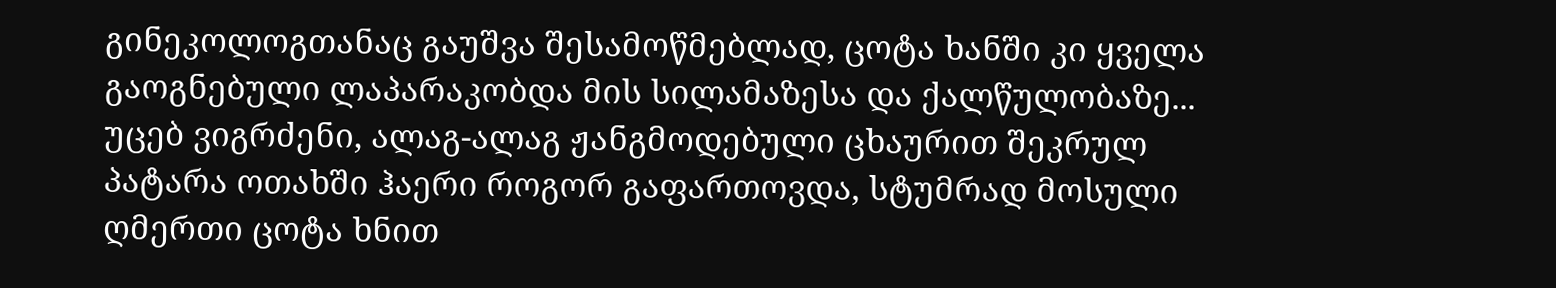გინეკოლოგთანაც გაუშვა შესამოწმებლად, ცოტა ხანში კი ყველა გაოგნებული ლაპარაკობდა მის სილამაზესა და ქალწულობაზე...
უცებ ვიგრძენი, ალაგ-ალაგ ჟანგმოდებული ცხაურით შეკრულ პატარა ოთახში ჰაერი როგორ გაფართოვდა, სტუმრად მოსული ღმერთი ცოტა ხნით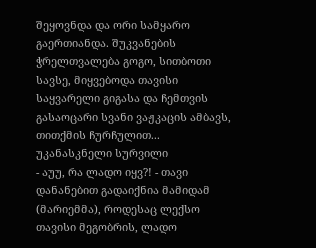შეყოვნდა და ორი სამყარო გაერთიანდა. შუკვანების ჭრელთვალება გოგო, სითბოთი სავსე, მიყვებოდა თავისი საყვარელი გიგასა და ჩემთვის გასაოცარი სვანი ვაჟკაცის ამბავს, თითქმის ჩურჩულით...
უკანასკნელი სურვილი
- აუუ, რა ლადო იყვ?! - თავი დანანებით გადაიქნია მამიდამ (მარიემმა), როდესაც ლექსო თავისი მეგობრის, ლადო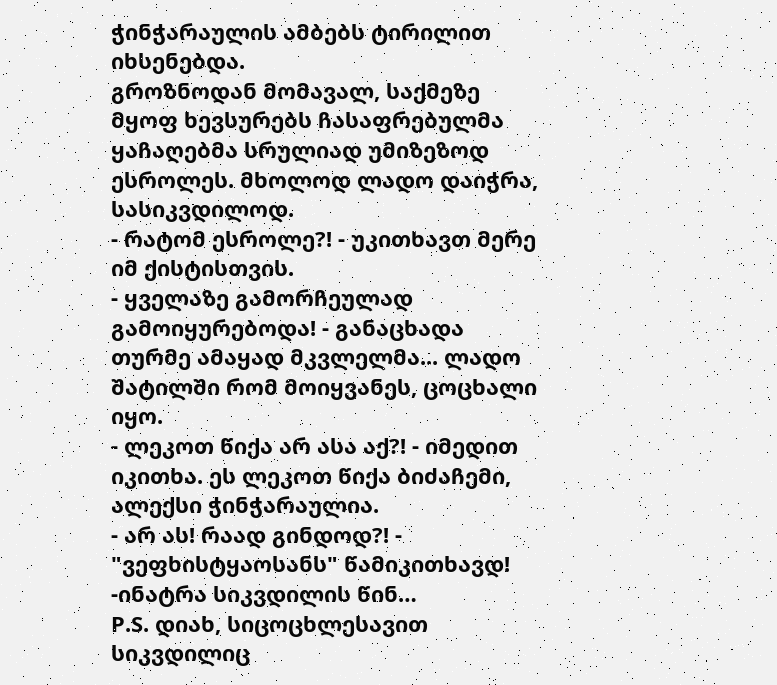ჭინჭარაულის ამბებს ტირილით იხსენებდა.
გროზნოდან მომავალ, საქმეზე მყოფ ხევსურებს ჩასაფრებულმა ყაჩაღებმა სრულიად უმიზეზოდ ესროლეს. მხოლოდ ლადო დაიჭრა, სასიკვდილოდ.
- რატომ ესროლე?! - უკითხავთ მერე იმ ქისტისთვის.
- ყველაზე გამორჩეულად გამოიყურებოდა! - განაცხადა თურმე ამაყად მკვლელმა... ლადო შატილში რომ მოიყვანეს, ცოცხალი იყო.
- ლეკოთ წიქა არ ასა აქ?! - იმედით იკითხა. ეს ლეკოთ წიქა ბიძაჩემი, ალექსი ჭინჭარაულია.
- არ ას! რაად გინდოდ?! - "ვეფხისტყაოსანს" წამიკითხავდ! -ინატრა სიკვდილის წინ…
P.S. დიახ, სიცოცხლესავით სიკვდილიც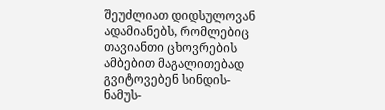შეუძლიათ დიდსულოვან ადამიანებს, რომლებიც თავიანთი ცხოვრების ამბებით მაგალითებად გვიტოვებენ სინდის-ნამუს-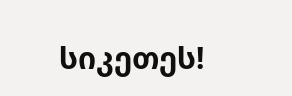სიკეთეს!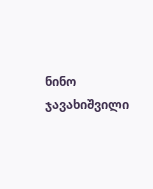ნინო ჯავახიშვილი